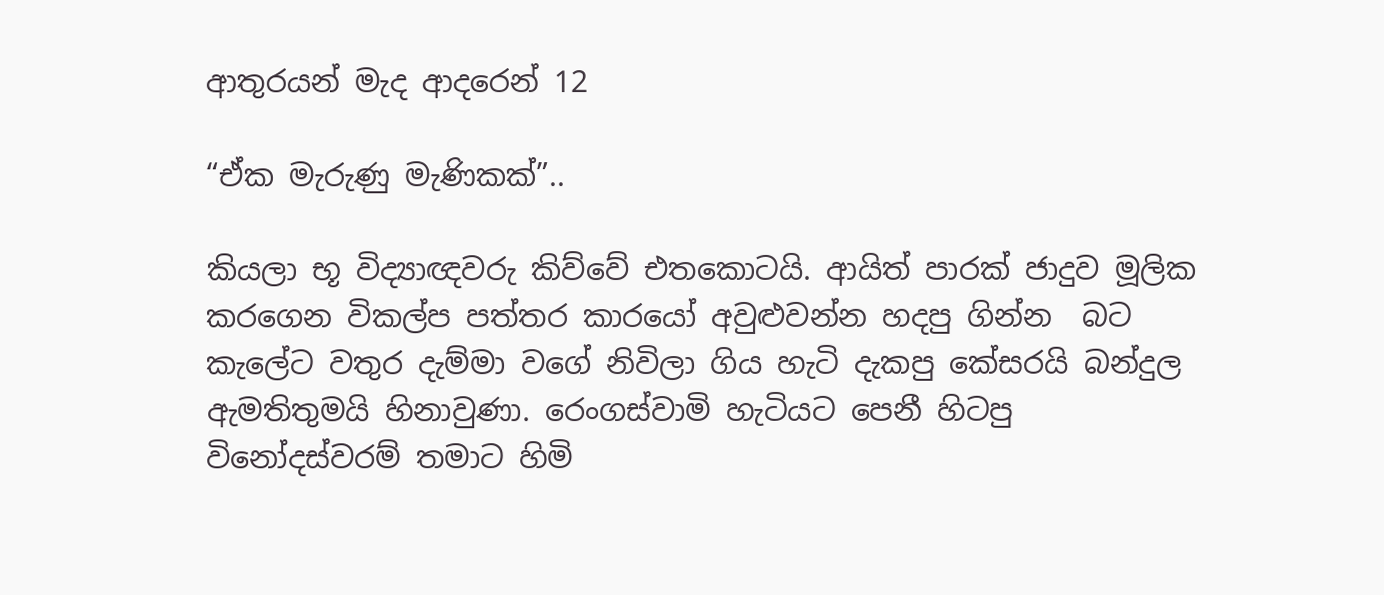ආතුරයන් මැද ආදරෙන් 12

“ඒක මැරුණු මැණිකක්”..

කියලා භූ විද්‍යාඥවරු කිව්වේ එතකොටයි. ආයිත් පාරක් ජාදුව මූලික කරගෙන විකල්ප පත්තර කාරයෝ අවුළුවන්න හදපු ගින්න  බට කැලේට වතුර දැම්මා වගේ නිවිලා ගිය හැටි දැකපු කේසරයි බන්දුල ඇමතිතුමයි හිනාවුණා. රෙංගස්වාමි හැටියට පෙනී හිටපු විනෝදස්වරම් තමාට හිමි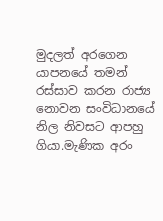මුදලත් අරගෙන යාපනයේ තමන් රස්සාව කරන රාජ්‍ය නොවන සංවිධානයේ නිල නිවසට ආපහු  ගියා.මැණික අරං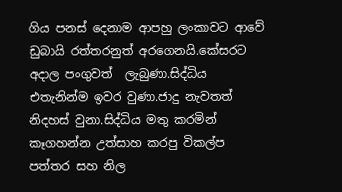ගිය පනස් දෙනාම ආපහු ලංකාවට ආවේ ඩුබායි රත්තරනුත් අරගෙනයි.කේසරට අදාල පංගුවත්  ලැබුණා.සිද්ධිය එතැනින්ම ඉවර වුණා.ජාදු නැවතත් නිදහස් වුනා.සිද්ධිය මතු කරමින් කෑගහන්න උත්සාහ කරපු විකල්ප පත්තර සහ නිල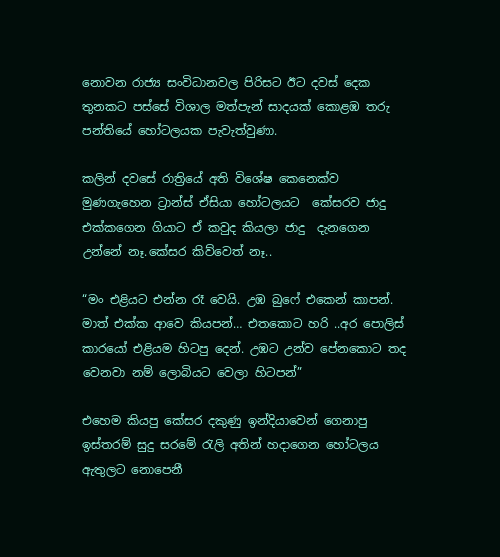නොවන රාජ්‍ය සංවිධානවල පිරිසට ඊට දවස් දෙක තුනකට පස්සේ විශාල මත්පැන් සාදයක් කොළඹ තරු පන්තියේ හෝටලයක පැවැත්වුණා.

කලින් දවසේ රාත්‍රියේ අති විශේෂ කෙනෙක්ව මුණගැහෙන ට්‍රාන්ස් ඒසියා හෝටලයට  කේසරව ජාදු එක්කගෙන ගියාට ඒ කවුද කියලා ජාදු  දැනගෙන උන්නේ නෑ.කේසර කිව්වෙත් නෑ..

“මං එළියට එන්න රෑ වෙයි. උඹ බුෆේ එකෙන් කාපන්. මාත් එක්ක ආවෙ කියපන්… එතකොට හරි ..අර පොලිස් කාරයෝ එළියම හිටපු දෙන්. උඹට උන්ව පේනකොට තද වෙනවා නම් ලොබියට වෙලා හිටපන්”

එහෙම කියපු කේසර දකුණු ඉන්දියාවෙන් ගෙනාපු ඉස්තරම් සුදු සරමේ රැලි අතින් හදාගෙන හෝටලය ඇතුලට නොපෙනී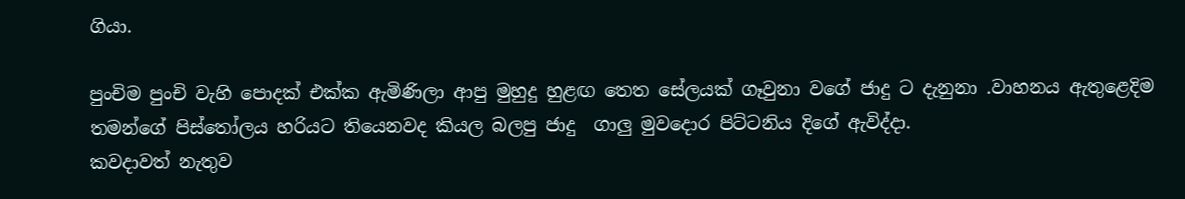ගියා.

පුංචිම පුංචි වැහි පොදක් එක්ක ඇමිණිලා ආපු මුහුදු හුළඟ තෙත සේලයක් ගෑවුනා වගේ ජාදු ට දැනුනා .වාහනය ඇතුළෙදිම තමන්ගේ පිස්තෝලය හරියට තියෙනවද කියල බලපු ජාදු  ගාලු මුවදොර පිට්ටනිය දිගේ ඇවිද්දා.
කවදාවත් නැතුව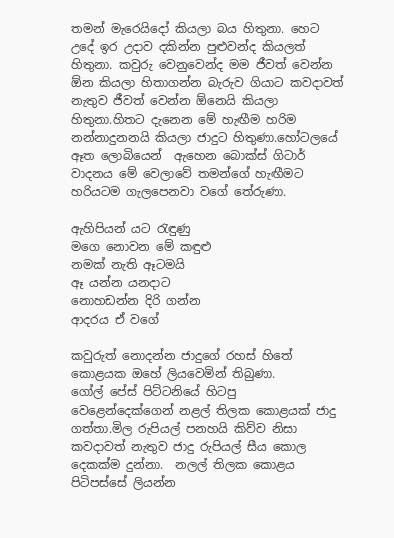තමන් මැරෙයිදෝ කියලා බය හිතුනා. හෙට උදේ ඉර උදාව දකින්න පුළුවන්ද කියලත් හිතුනා. කවුරු වෙනුවෙන්ද මම ජීවත් වෙන්න ඕන කියලා හිතාගන්න බැරුව ගියාට කවදාවත් නැතුව ජීවත් වෙන්න ඕනෙයි කියලා හිතුනා.හිතට දැනෙන මේ හැඟීම හරිම නන්නාදුනනයි කියලා ජාදුට හිතුණා.හෝටලයේ ඈත ලොබියෙන්  ඇහෙන බොක්ස් ගිටාර් වාදනය මේ වෙලාවේ තමන්ගේ හැඟීමට හරියටම ගැලපෙනවා වගේ තේරුණා.

ඇහිපියන් යට රැඳුණු
මගෙ නොවන මේ කඳුළු
නමක් නැති ඈටමයි
ඈ යන්න යනදාට
නොහඩන්න දිරි ගන්න
ආදරය ඒ වගේ

කවුරුත් නොදන්න ජාදුගේ රහස් හිතේ කොළයක ඔහේ ලියවෙමින් තිබුණා.
ගෝල් පේස් පිට්ටනියේ හිටපු වෙළෙන්දෙක්ගෙන් නළල් තිලක කොළයක් ජාදු ගත්තා.මිල රුපියල් පනහයි කිව්ව නිසා කවදාවත් නැතුව ජාදු රුපියල් සීය කොල දෙකක්ම දුන්නා.  නලල් තිලක කොළය පිටිපස්සේ ලියන්න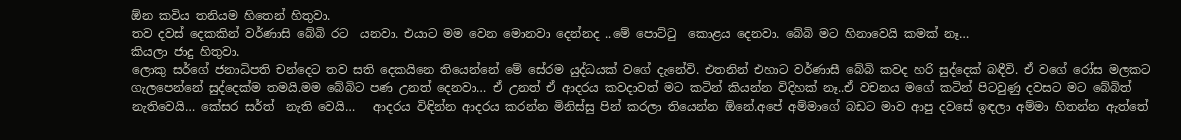ඕන කවිය තනියම හිතෙන් හිතුවා.
තව දවස් දෙකකින් වර්ණාසි බේබි රට  යනවා. එයාට මම වෙන මොනවා දෙන්නද ..මේ පොට්ටු  කොළය දෙනවා. බේබි මට හිනාවෙයි කමක් නෑ…
කියලා ජාදු හිතුවා.
ලොකු සර්ගේ ජනාධිපති චන්දෙට තව සති දෙකයිනෙ තියෙන්නේ මේ සේරම යුද්ධයක් වගේ දැනේවි. එතනින් එහාට වර්ණාසී බේබි කවද හරි සුද්දෙක් බඳීවි. ඒ වගේ රෝස මලකට ගැලපෙන්නේ සුද්දෙක්ම තමයි.මම බේබිට පණ උනත් දෙනවා… ඒ උනත් ඒ ආදරය කවදාවත් මට කටින් කියන්න විදිහක් නෑ..ඒ වචනය මගේ කටින් පිටවුණු දවසට මට බේබිත් නැතිවෙයි… කේසර සර්ත්  නැති වෙයි…   ආදරය විඳින්න ආදරය කරන්න මිනිස්සු පින් කරලා තියෙන්න ඕනේ.අපේ අම්මාගේ බඩට මාව ආපු දවසේ ඉඳලා අම්මා හිතන්න ඇත්තේ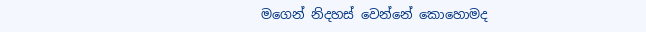මගෙන් නිදහස් වෙන්නේ කොහොමද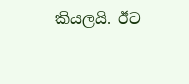කියලයි. ඊට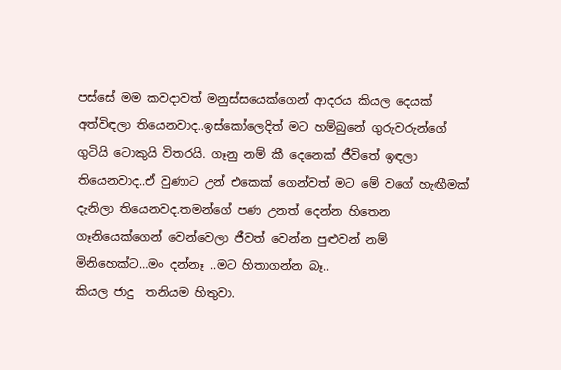පස්සේ මම කවදාවත් මනුස්සයෙක්ගෙන් ආදරය කියල දෙයක් අත්විඳලා තියෙනවාද..ඉස්කෝලෙදිත් මට හම්බුනේ ගුරුවරුන්ගේ ගුටියි ටොකුයි විතරයි. ගෑනු නම් කී දෙනෙක් ජීවිතේ ඉඳලා තියෙනවාද..ඒ වුණාට උන් එකෙක් ගෙන්වත් මට මේ වගේ හැඟීමක් දැනිලා තියෙනවද.තමන්ගේ පණ උනත් දෙන්න හිතෙන ගෑනියෙක්ගෙන් වෙන්වෙලා ජීවත් වෙන්න පුළුවන් නම් මිනිහෙක්ට…මං දන්නෑ ..මට හිතාගන්න බෑ..
කියල ජාදු  තනියම හිතුවා.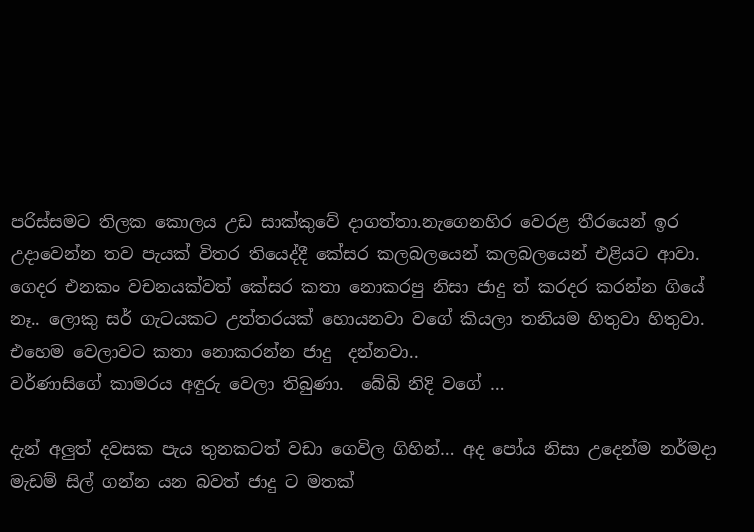පරිස්සමට තිලක කොලය උඩ සාක්කුවේ දාගත්තා.නැගෙනහිර වෙරළ තීරයෙන් ඉර උදාවෙන්න තව පැයක් විතර තියෙද්දී කේසර කලබලයෙන් කලබලයෙන් එළියට ආවා. ගෙදර එනකං වචනයක්වත් කේසර කතා නොකරපු නිසා ජාදු ත් කරදර කරන්න ගියේ නෑ.. ලොකු සර් ගැටයකට උත්තරයක් හොයනවා වගේ කියලා තනියම හිතුවා හිතුවා. එහෙම වෙලාවට කතා නොකරන්න ජාදු  දන්නවා..
වර්ණාසිගේ කාමරය අඳුරු වෙලා තිබුණා.  බේබි නිදි වගේ …

දැන් අලුත් දවසක පැය තුනකටත් වඩා ගෙවිල ගිහින්… අද පෝය නිසා උදෙන්ම නර්මදා  මැඩම් සිල් ගන්න යන බවත් ජාදු ට මතක්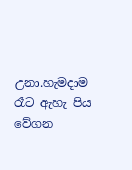උනා.හැමදාම රෑට ඇහැ පිය වේගන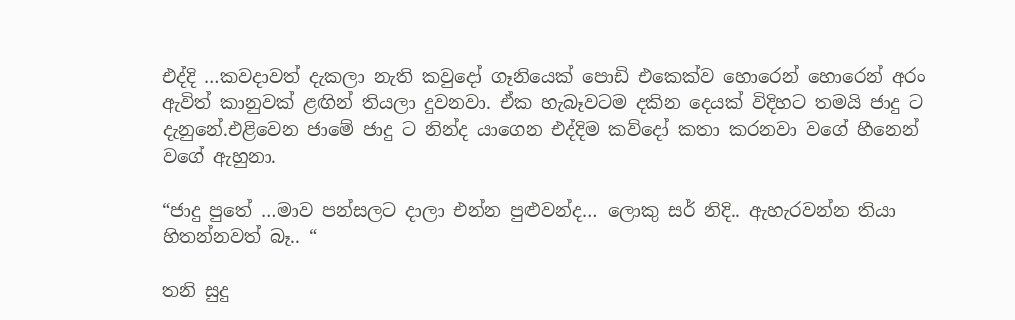එද්දි …කවදාවත් දැකලා නැති කවුදෝ ගෑනියෙක් පොඩි එකෙක්ව හොරෙන් හොරෙන් අරං ඇවිත් කානුවක් ළඟින් තියලා දුවනවා. ඒක හැබෑවටම දකින දෙයක් විදිහට තමයි ජාදු ට දැනුනේ.එළිවෙන ජාමේ ජාදු ට නින්ද යාගෙන එද්දිම කව්දෝ කතා කරනවා වගේ හීනෙන් වගේ ඇහුනා.

“ජාදු පුතේ …මාව පන්සලට දාලා එන්න පුළුවන්ද… ලොකු සර් නිදි.. ඇහැරවන්න තියා හිතන්නවත් බෑ.. “

තනි සුදු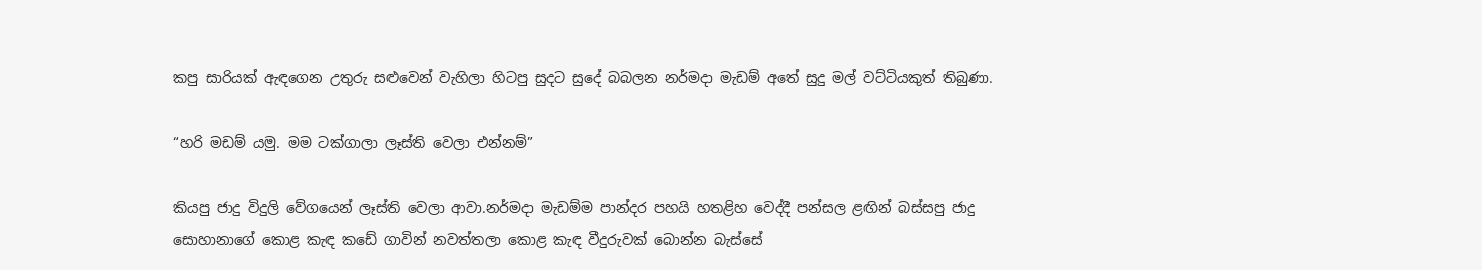කපු සාරියක් ඇඳගෙන උතුරු සළුවෙන් වැහිලා හිටපු සුදට සුදේ බබලන නර්මදා මැඩම් අතේ සුදු මල් වට්ටියකුත් තිබුණා.

“හරි මඩම් යමු. මම ටක්ගාලා ලෑස්ති වෙලා එන්නම්”

කියපු ජාදු විදුලි වේගයෙන් ලෑස්ති වෙලා ආවා.නර්මදා මැඩම්ම පාන්දර පහයි හතළිහ වෙද්දී පන්සල ළඟින් බස්සපු ජාදු  සොහානාගේ කොළ කැඳ කඩේ ගාවින් නවත්තලා කොළ කැඳ වීදුරුවක් බොන්න බැස්සේ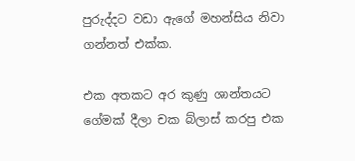පුරුද්දට වඩා ඇගේ මහන්සිය නිවා ගන්නත් එක්ක.

එක අතකට අර කුණු ශාන්තයට ගේමක් දීලා චක බ්ලාස් කරපු එක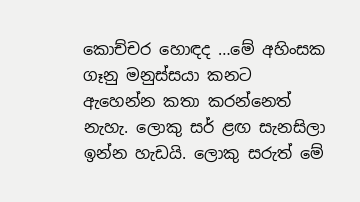කොච්චර හොඳද …මේ අහිංසක ගෑනු මනුස්සයා කනට ඇහෙන්න කතා කරන්නෙත් නැහැ. ලොකු සර් ළඟ සැනසිලා ඉන්න හැඩයි. ලොකු සරුත් මේ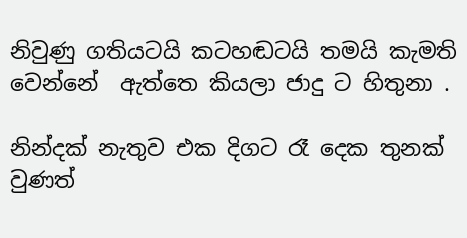නිවුණු ගතියටයි කටහඬටයි තමයි කැමති වෙන්නේ  ඇත්තෙ කියලා ජාදු ට හිතුනා .

නින්දක් නැතුව එක දිගට රෑ දෙක තුනක් වුණත්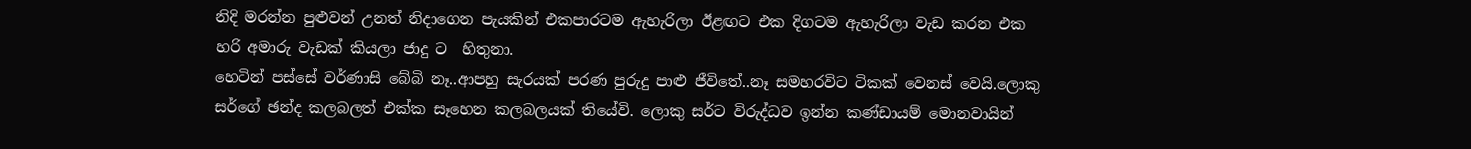නිදි මරන්න පුළුවන් උනත් නිදාගෙන පැයකින් එකපාරටම ඇහැරිලා ඊළඟට එක දිගටම ඇහැරිලා වැඩ කරන එක හරි අමාරු වැඩක් කියලා ජාදු ට  හිතුනා.
හෙටින් පස්සේ වර්ණාසි බේබි නෑ..ආපහු සැරයක් පරණ පුරුදු පාළු ජීවිතේ..නෑ සමහරවිට ටිකක් වෙනස් වෙයි.ලොකු සර්ගේ ඡන්ද කලබලත් එක්ක සෑහෙන කලබලයක් තියේවි. ලොකු සර්ට විරුද්ධව ඉන්න කණ්ඩායම් මොනවායින්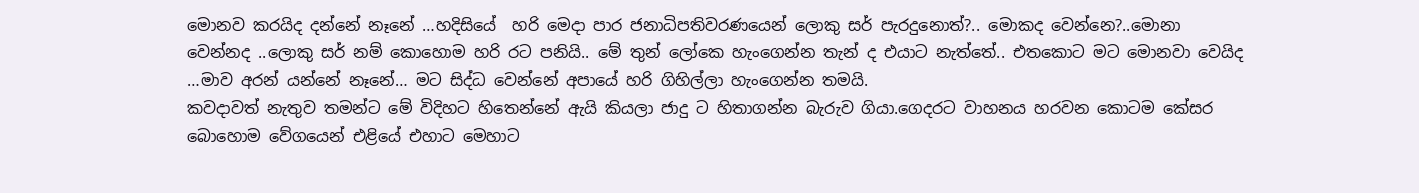මොනව කරයිද දන්නේ නෑනේ …හදිසියේ  හරි මෙදා පාර ජනාධිපතිවරණයෙන් ලොකු සර් පැරදුනොත්?.. මොකද වෙන්නෙ?..මොනා වෙන්නද ..ලොකු සර් නම් කොහොම හරි රට පනියි.. මේ තුන් ලෝකෙ හැංගෙන්න තැන් ද එයාට නැත්තේ.. එතකොට මට මොනවා වෙයිද …මාව අරන් යන්නේ නෑනේ… මට සිද්ධ වෙන්නේ අපායේ හරි ගිහිල්ලා හැංගෙන්න තමයි.
කවදාවත් නැතුව තමන්ට මේ විදිහට හිතෙන්නේ ඇයි කියලා ජාදු ට හිතාගන්න බැරුව ගියා.ගෙදරට වාහනය හරවන කොටම කේසර බොහොම වේගයෙන් එළියේ එහාට මෙහාට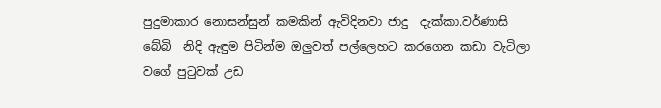පුදුමාකාර නොසන්සුන් කමකින් ඇවිදිනවා ජාදු  දැක්කා.වර්ණාසි බේබි  නිදි ඇඳුම පිටින්ම ඔලුවත් පල්ලෙහට කරගෙන කඩා වැටිලා වගේ පුටුවක් උඩ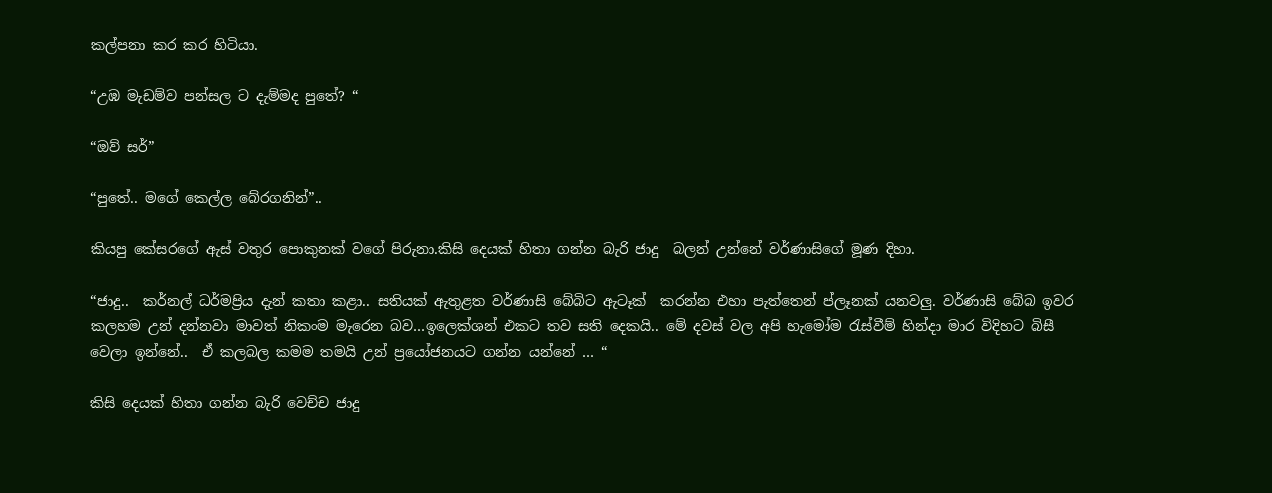කල්පනා කර කර හිටියා.

“උඹ මැඩම්ව පන්සල ට දැම්මද පුතේ? “

“ඔව් සර්”

“පුතේ.. මගේ කෙල්ල බේරගනින්”..

කියපු කේසරගේ ඇස් වතුර පොකුනක් වගේ පිරුනා.කිසි දෙයක් හිතා ගන්න බැරි ජාදු  බලන් උන්නේ වර්ණාසිගේ මූණ දිහා.

“ජාදු..  කර්නල් ධර්මප්‍රිය දැන් කතා කළා.. සතියක් ඇතුළත වර්ණාසි බේබිට ඇටෑක්  කරන්න එහා පැත්තෙන් ප්ලෑනක් යනවලු. වර්ණාසි බේබ ඉවර කලහම උන් දන්නවා මාවත් නිකංම මැරෙන බව…ඉලෙක්ශන් එකට තව සති දෙකයි.. මේ දවස් වල අපි හැමෝම රැස්වීම් හින්දා මාර විදිහට බිසී වෙලා ඉන්නේ..  ඒ කලබල කමම තමයි උන් ප්‍රයෝජනයට ගන්න යන්නේ … “

කිසි දෙයක් හිතා ගන්න බැරි වෙච්ච ජාදු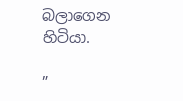බලාගෙන හිටියා.

”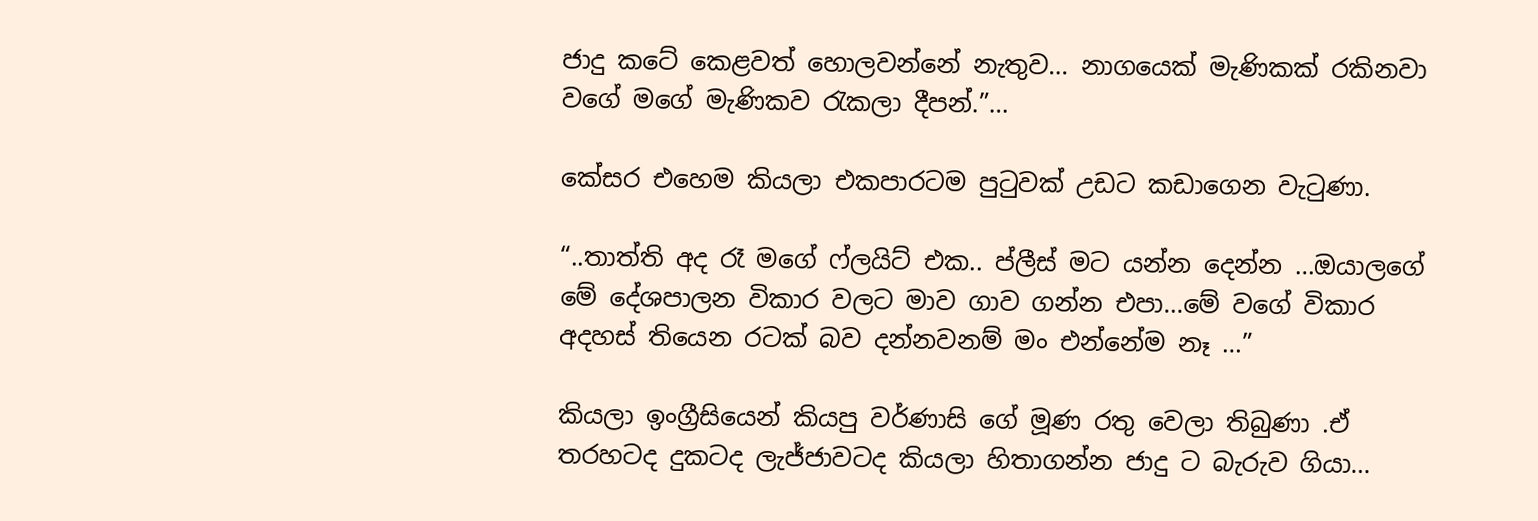ජාදු කටේ කෙළවත් හොලවන්නේ නැතුව… නාගයෙක් මැණිකක් රකිනවා වගේ මගේ මැණිකව රැකලා දීපන්.”…

කේසර එහෙම කියලා එකපාරටම පුටුවක් උඩට කඩාගෙන වැටුණා.

“..තාත්ති අද රෑ මගේ ෆ්ලයිට් එක.. ප්ලීස් මට යන්න දෙන්න …ඔයාලගේ මේ දේශපාලන විකාර වලට මාව ගාව ගන්න එපා…මේ වගේ විකාර අදහස් තියෙන රටක් බව දන්නවනම් මං එන්නේම නෑ …”

කියලා ඉංග්‍රීසියෙන් කියපු වර්ණාසි ගේ මූණ රතු වෙලා තිබුණා .ඒ තරහටද දුකටද ලැජ්ජාවටද කියලා හිතාගන්න ජාදු ට බැරුව ගියා…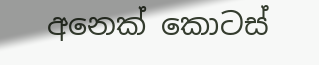අනෙක් කොටස්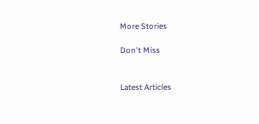More Stories

Don't Miss


Latest Articles